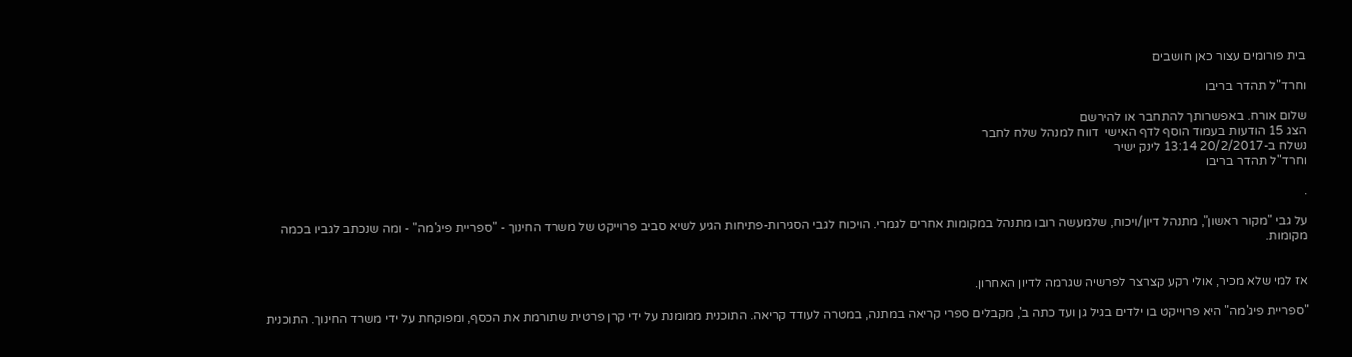בית פורומים עצור כאן חושבים

וחרד"ל תהדר בריבו

שלום אורח. באפשרותך להתחבר או להירשם
הצג 15 הודעות בעמוד הוסף לדף האישי  דווח למנהל שלח לחבר
נשלח ב-20/2/2017 13:14 לינק ישיר
וחרד"ל תהדר בריבו

.

על גבי "מקור ראשון", מתנהל דיון/ויכוח, שלמעשה רובו מתנהל במקומות אחרים לגמרי. הויכוח לגבי הסגירות-פתיחות הגיע לשיא סביב פרוייקט של משרד החינוך - "ספריית פיג'מה" - ומה שנכתב לגביו בכמה מקומות.


אז למי שלא מכיר, אולי רקע קצרצר לפרשיה שגרמה לדיון האחרון.

"ספריית פיג'מה" היא פרוייקט בו ילדים בגיל גן ועד כתה ב', מקבלים ספרי קריאה במתנה, במטרה לעודד קריאה. התוכנית ממומנת על ידי קרן פרטית שתורמת את הכסף, ומפוקחת על ידי משרד החינוך. התוכנית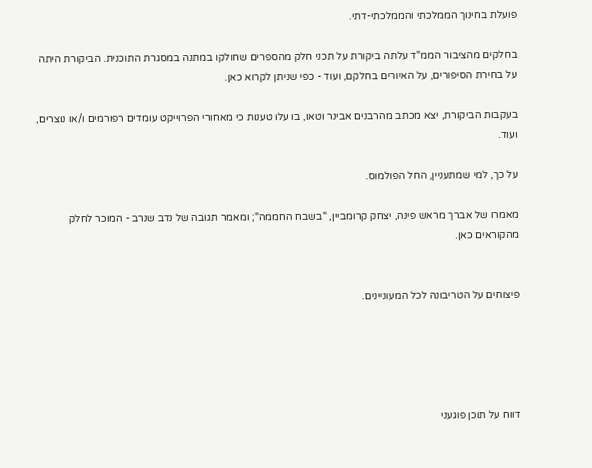פועלת בחינוך הממלכתי והממלכתי-דתי.

בחלקים מהציבור הממ"ד עלתה ביקורת על תכני חלק מהספרים שחולקו במתנה במסגרת התוכנית. הביקורת היתה על בחירת הסיפורים, על האיורים בחלקם, ועוד - כפי שניתן לקרוא כאן.

בעקבות הביקורת, יצא מכתב מהרבנים אבינר וטאו, בו עלו טענות כי מאחורי הפרוייקט עומדים רפורמים ו/או נוצרים, ועוד.

על כך, למי שמתעניין, החל הפולמוס.

מאמרו של אברך מראש פינה, יצחק קרומביין, "בשבח החממה"; ומאמר תגובה של נדב שנרב - המוכר לחלק מהקוראים כאן.


פיצוחים על הטריבונה לכל המעוניינים.





דווח על תוכן פוגעני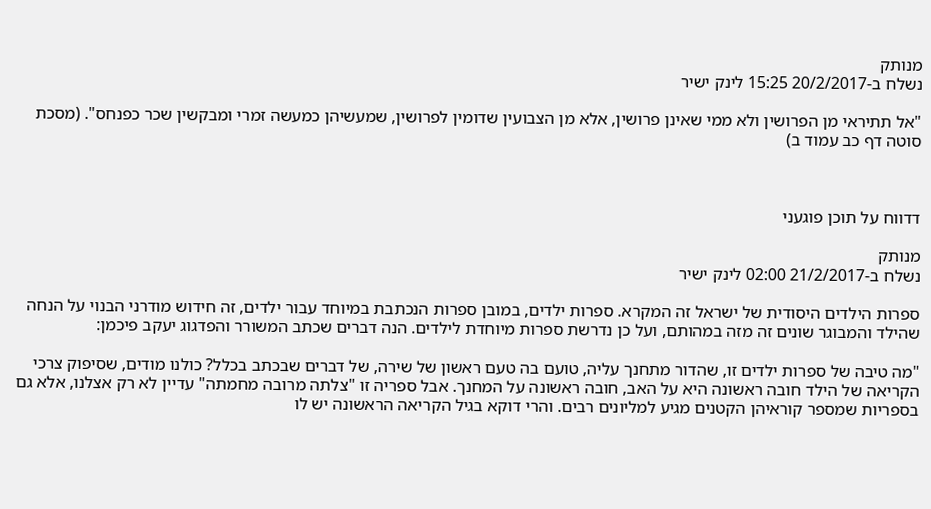מנותק
נשלח ב-20/2/2017 15:25 לינק ישיר

"אל תתיראי מן הפרושין ולא ממי שאינן פרושין, אלא מן הצבועין שדומין לפרושין, שמעשיהן כמעשה זמרי ומבקשין שכר כפנחס". (מסכת סוטה דף כב עמוד ב)



דדווח על תוכן פוגעני

מנותק
נשלח ב-21/2/2017 02:00 לינק ישיר

ספרות הילדים היסודית של ישראל זה המקרא. ספרות ילדים, במובן ספרות הנכתבת במיוחד עבור ילדים, זה חידוש מודרני הבנוי על הנחה שהילד והמבוגר שונים זה מזה במהותם, ועל כן נדרשת ספרות מיוחדת לילדים. הנה דברים שכתב המשורר והפדגוג יעקב פיכמן:

"מה טיבה של ספרות ילדים זו, שהדור מתחנך עליה, טועם בה טעם ראשון של שירה, של דברים שבכתב בכלל? כולנו מודים, שסיפוק צרכי הקריאה של הילד חובה ראשונה היא על האב, חובה ראשונה על המחנך. אבל ספריה זו "צלתה מרובה מחמתה" עדיין לא רק אצלנו, אלא גם בספריות שמספר קוראיהן הקטנים מגיע למליונים רבים. והרי דוקא בגיל הקריאה הראשונה יש לו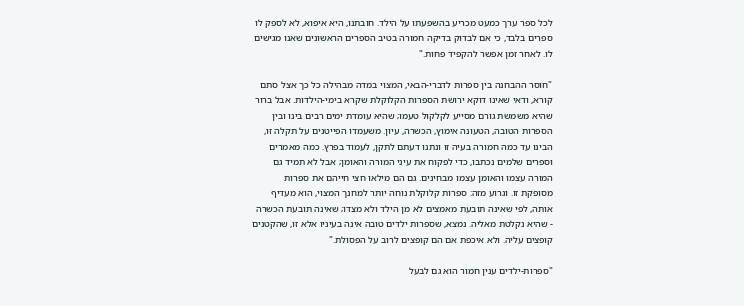לכל ספר ערך כמעט מכריע בהשפעתו על הילד. חובתנו, היא איפוא, לא לספק לו ספרים בלבד, כי אם לבדוק בדיקה חמורה בטיב הספרים הראשונים שאנו מגישים לו. לאחר זמן אפשר להקפיד פחות."

"חוסר ההבחנה בין ספרות לדברי-הבאי, המצוי במדה מבהילה כל כך אצל סתם קורא, ודאי שאינו דוקא ירושת הספרות הקלוקלת שקרא בימי-הילדות. אבל ברור שהיא משמשת גורם מסייע לקלקול טעמו; שהיא עומדת ימים רבים בינו ובין הספרות הטובה, הטעונה אימוץ, הכשרה, עיון. משעמדו הפייטנים על תקלה זו, הבינו עד כמה חמורה בעיה זו ונתנו דעתם לתקן, לעמוד בפרץ. כמה מאמרים וספרים שלמים נכתבו, כדי לפקוח את עיני המורה והאומן; אבל לא תמיד גם המורה עצמו והאומן עצמו מבחינים. גם הם מילאו חצי חייהם את ספרות מסופקת זו. וגרוע מזה: ספרות קלוקלת נוחה יותר למחנך המצוי, הוא מעדיף אותה, לפי שאינה תובעת מאמצים לא מן הילד ולא מצדו; שאינה תובעת הכשרה - שהיא נקלטת מאליה. נמצא, שספרות ילדים טובה אינה בעיניו אלא זו, שהקטנים קופצים עליה. ולא איכפת אם הם קופצים לרוב על הפסולת."

"ספרות-ילדים ענין חמור הוא גם לבעל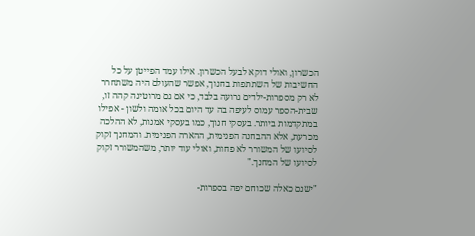הכשרון, ואולי דוקא לבעל הכשרון. אילו עמד הפייטן על כל החשיבות של השתתפות בחנוך, אפשר שהעולם היה משתחרר לא רק מספרות-ילדים גרועה בלבד, כי אם גם מרוטינה קהה זו, שבית-הספר עמוס לעיפה בה עד היום בכל אומה ולשון - אפילו במתקדמות ביותר. בעסקי חנוך, כמו בעסקי אמנות, לא ההלכה מכרעת, אלא ההבחנה הפנימית, ההארה הפנימית. והמחנך זקוק לסיועו של המשורר לא פחות, ואולי עוד יותר, משהמשורר זקוק לסיועו של המחנך."

"ישנם כאלה שכוחם יפה בספרות-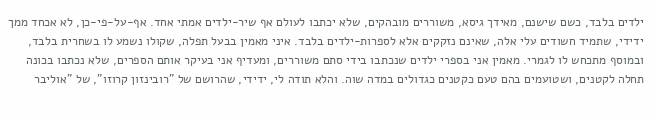ילדים בלבד, כשם שישנם, מאידך גיסא, משוררים מובהקים, שלא יכתבו לעולם אף שיר-ילדים אמתי אחד. אף-על-פי-כן, לא אכחד ממך ידידי, שתמיד חשודים עלי אלה, שאינם נזקקים אלא לספרות-ילדים בלבד. איני מאמין בבעל תפלה, שקולו נשמע לו בשחרית בלבד, ובמוסף מתכחש לו לגמרי. מאמין אני בספרי ילדים שנכתבו בידי סתם משוררים, ומעדיף אני בעיקר אותם הספרים, שלא נכתבו בכונה תחלה לקטנים, ושטועמים בהם טעם כקטנים כגדולים במדה שוה. והלא תודה לי, ידידי, שהרושם של "רובינזון קרוזו", של "אוליבר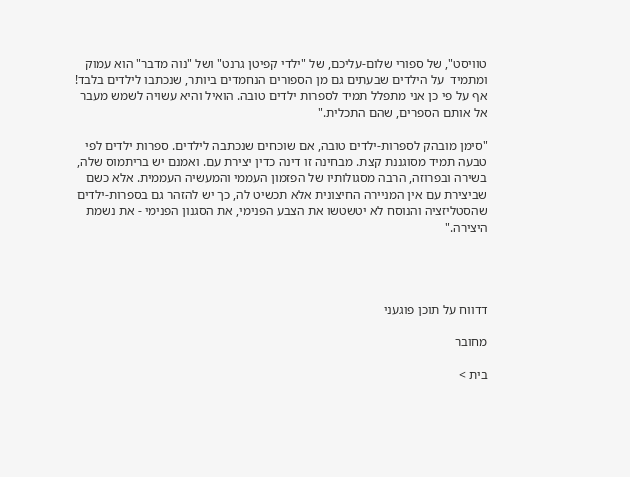טוויסט", של ספורי שלום-עליכם, של "ילדי קפיטן גרנט" ושל "נוה מדבר" הוא עמוק ומתמיד  על הילדים שבעתים גם מן הספורים הנחמדים ביותר, שנכתבו לילדים בלבד! אף על פי כן אני מתפלל תמיד לספרות ילדים טובה. הואיל והיא עשויה לשמש מעבר אל אותם הספרים, שהם התכלית."

"סימן מובהק לספרות-ילדים טובה, אם שוכחים שנכתבה לילדים. ספרות ילדים לפי טבעה תמיד מסוגננת קצת. מבחינה זו דינה כדין יצירת עם. ואמנם יש בריתמוס שלה, בשירה ובפרוזה, הרבה מסגולותיו של הפזמון העממי והמעשיה העממית. אלא כשם שביצירת עם אין המניירה החיצונית אלא תכשיט לה, כך יש להזהר גם בספרות-ילדים שהסטליזציה והנוסח לא יטשטשו את הצבע הפנימי, את הסגנון הפנימי - את נשמת היצירה."




דדווח על תוכן פוגעני

מחובר

בית >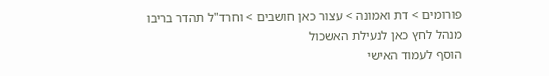פורומים > דת ואמונה > עצור כאן חושבים > וחרד"ל תהדר בריבו
מנהל לחץ כאן לנעילת האשכול
הוסף לעמוד האישי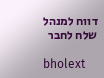דווח למנהל שלח לחבר

bholext